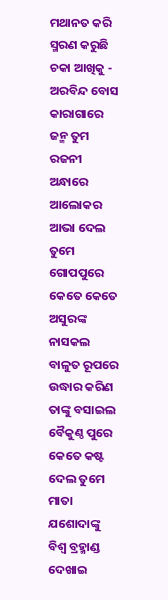ମଥାନତ କରି ସ୍ମରଣ କରୁଛି ଚକା ଆଖିକୁ - ଅରବିନ୍ଦ ବୋସ
କାରାଗାରେ ଜନ୍ମ ତୁମ ରଜନୀ ଅନ୍ଧାରେ
ଆଲୋକର ଆଭା ଦେଲ ତୁମେ ଗୋପପୁରେ
କେତେ କେତେ ଅସୁରଙ୍କ ନାସକଲ ବାଳୁତ ରୂପରେ
ଉଦ୍ଧାର କରିଣ ତାଙ୍କୁ ବସାଇଲ ବୈକୁଣ୍ଠ ପୁରେ
କେତେ କଷ୍ଟ ଦେଲ ତୁମେ ମାତା ଯଶୋଦାଙ୍କୁ
ବିଶ୍ୱ ବ୍ରହ୍ମାଣ୍ଡ ଦେଖାଇ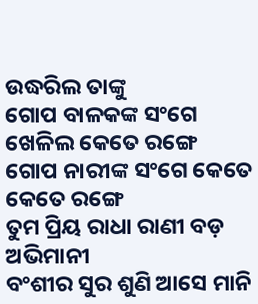ଉଦ୍ଧରିଲ ତାଙ୍କୁ
ଗୋପ ବାଳକଙ୍କ ସଂଗେ ଖେଳିଲ କେତେ ରଙ୍ଗେ
ଗୋପ ନାରୀଙ୍କ ସଂଗେ କେତେ କେତେ ରଙ୍ଗେ
ତୁମ ପ୍ରିୟ ରାଧା ରାଣୀ ବଡ଼ ଅଭିମାନୀ
ବଂଶୀର ସୁର ଶୁଣି ଆସେ ମାନି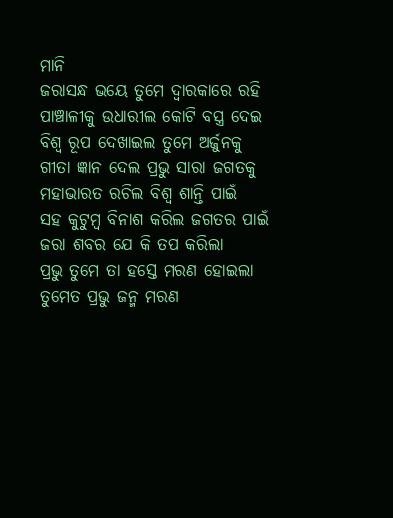ମାନି
ଜରାସନ୍ଧ ଭୟେ ତୁମେ ଦ୍ଵାରକାରେ ରହି
ପାଞ୍ଚାଳୀକୁ ଉଧାରୀଲ କୋଟି ବସ୍ତ୍ର ଦେଇ
ବିଶ୍ୱ ରୂପ ଦେଖାଇଲ ତୁମେ ଅର୍ଜୁନକୁ
ଗୀତା ଜ୍ଞାନ ଦେଲ ପ୍ରଭୁ ସାରା ଜଗତକୁ
ମହାଭାରତ ରଚିଲ ବିଶ୍ୱ ଶାନ୍ତି ପାଇଁ
ସହ କୁଟୁମ୍ବ ବିନାଶ କରିଲ ଜଗତର ପାଇଁ
ଜରା ଶବର ଯେ କି ତପ କରିଲା
ପ୍ରଭୁ ତୁମେ ତା ହସ୍ତେ ମରଣ ହୋଇଲା
ତୁମେତ ପ୍ରଭୁ ଜନ୍ମ ମରଣ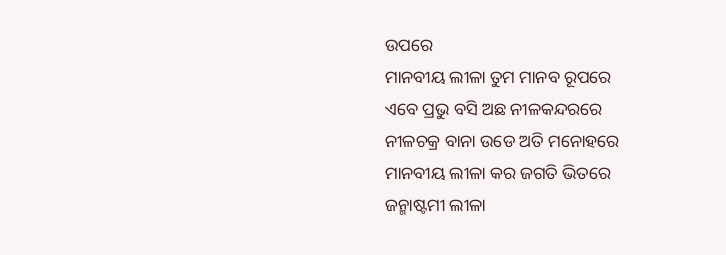ଉପରେ
ମାନବୀୟ ଲୀଳା ତୁମ ମାନବ ରୂପରେ
ଏବେ ପ୍ରଭୁ ବସି ଅଛ ନୀଳକନ୍ଦରରେ
ନୀଳଚକ୍ର ବାନା ଉଡେ ଅତି ମନୋହରେ
ମାନବୀୟ ଲୀଳା କର ଜଗତି ଭିତରେ
ଜନ୍ମାଷ୍ଟମୀ ଲୀଳା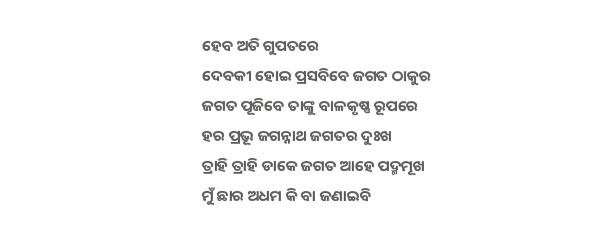ହେବ ଅତି ଗୁପତରେ
ଦେବକୀ ହୋଇ ପ୍ରସବିବେ ଜଗତ ଠାକୁର
ଜଗତ ପୂଜିବେ ତାଙ୍କୁ ବାଳକୃଷ୍ଣ ରୂପରେ
ହର ପ୍ରଭୂ ଜଗନ୍ନାଥ ଜଗତର ଦୁଃଖ
ତ୍ରାହି ତ୍ରାହି ଡାକେ ଜଗତ ଆହେ ପଦ୍ମମୂଖ
ମୁଁ ଛାର ଅଧମ କି ବା ଜଣାଇବି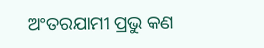ଅଂତରଯାମୀ ପ୍ରଭୁ କଣ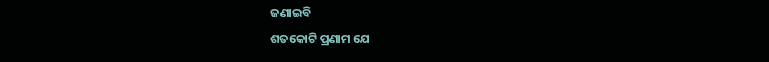ଜଣାଇବି
ଶତକୋଟି ପ୍ରଣାମ ଯେ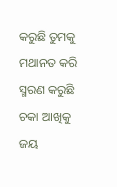କରୁଛି ତୁମକୁ
ମଥାନତ କରି ସ୍ମରଣ କରୁଛି ଚକା ଆଖିକୁ
ଜୟ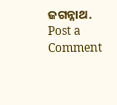ଜଗନ୍ନାଥ.
Post a Comment